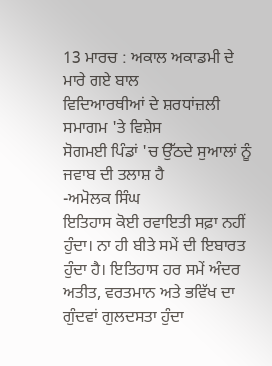13 ਮਾਰਚ : ਅਕਾਲ ਅਕਾਡਮੀ ਦੇ ਮਾਰੇ ਗਏ ਬਾਲ
ਵਿਦਿਆਰਥੀਆਂ ਦੇ ਸ਼ਰਧਾਂਜ਼ਲੀ ਸਮਾਗਮ 'ਤੇ ਵਿਸ਼ੇਸ
ਸੋਗਮਈ ਪਿੰਡਾਂ 'ਚ ਉੱਠਦੇ ਸੁਆਲਾਂ ਨੂੰ ਜਵਾਬ ਦੀ ਤਲਾਸ਼ ਹੈ
-ਅਮੋਲਕ ਸਿੰਘ
ਇਤਿਹਾਸ ਕੋਈ ਰਵਾਇਤੀ ਸਫ਼ਾ ਨਹੀਂ ਹੁੰਦਾ। ਨਾ ਹੀ ਬੀਤੇ ਸਮੇਂ ਦੀ ਇਬਾਰਤ ਹੁੰਦਾ ਹੈ। ਇਤਿਹਾਸ ਹਰ ਸਮੇਂ ਅੰਦਰ ਅਤੀਤ, ਵਰਤਮਾਨ ਅਤੇ ਭਵਿੱਖ ਦਾ ਗੁੰਦਵਾਂ ਗੁਲਦਸਤਾ ਹੁੰਦਾ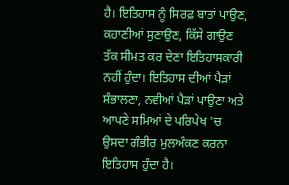ਹੈ। ਇਤਿਹਾਸ ਨੂੰ ਸਿਰਫ਼ ਬਾਤਾਂ ਪਾਉਣ, ਕਹਾਣੀਆਂ ਸੁਣਾਉਣ, ਕਿੱਸੇ ਗਾਉਣ ਤੱਕ ਸੀਮਤ ਕਰ ਦੇਣਾ ਇਤਿਹਾਸਕਾਰੀ ਨਹੀਂ ਹੁੰਦਾ। ਇਤਿਹਾਸ ਦੀਆਂ ਪੈੜਾਂ ਸੰਭਾਲਣਾ, ਨਵੀਆਂ ਪੈੜਾਂ ਪਾਉਣਾ ਅਤੇ ਆਪਣੇ ਸਮਿਆਂ ਦੇ ਪਰਿਪੇਖ 'ਚ ਉਸਦਾ ਗੰਭੀਰ ਮੁਲਅੰਕਣ ਕਰਨਾ ਇਤਿਹਾਸ ਹੁੰਦਾ ਹੈ।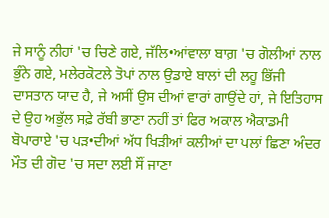ਜੇ ਸਾਨੂੰ ਨੀਹਾਂ 'ਚ ਚਿਣੇ ਗਏ, ਜੱਲਿ•ਆਂਵਾਲਾ ਬਾਗ਼ 'ਚ ਗੋਲੀਆਂ ਨਾਲ ਭੁੰਨੇ ਗਏ, ਮਲੇਰਕੋਟਲੇ ਤੋਪਾਂ ਨਾਲ ਉਡਾਏ ਬਾਲਾਂ ਦੀ ਲਹੂ ਭਿੱਜੀ ਦਾਸਤਾਨ ਯਾਦ ਹੈ, ਜੇ ਅਸੀਂ ਉਸ ਦੀਆਂ ਵਾਰਾਂ ਗਾਉਂਦੇ ਹਾਂ, ਜੇ ਇਤਿਹਾਸ ਦੇ ਉਹ ਅਭੁੱਲ ਸਫ਼ੇ ਰੱਬੀ ਭਾਣਾ ਨਹੀਂ ਤਾਂ ਫਿਰ ਅਕਾਲ ਐਕਾਡਮੀ ਬੋਪਾਰਾਏ 'ਚ ਪੜ•ਦੀਆਂ ਅੱਧ ਖਿੜੀਆਂ ਕਲੀਆਂ ਦਾ ਪਲਾਂ ਛਿਣਾ ਅੰਦਰ ਮੌਤ ਦੀ ਗੋਦ 'ਚ ਸਦਾ ਲਈ ਸੌਂ ਜਾਣਾ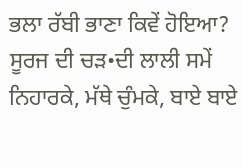ਭਲਾ ਰੱਬੀ ਭਾਣਾ ਕਿਵੇਂ ਹੋਇਆ?
ਸੂਰਜ ਦੀ ਚੜ•ਦੀ ਲਾਲੀ ਸਮੇਂ ਨਿਹਾਰਕੇ, ਮੱਥੇ ਚੁੰਮਕੇ, ਬਾਏ ਬਾਏ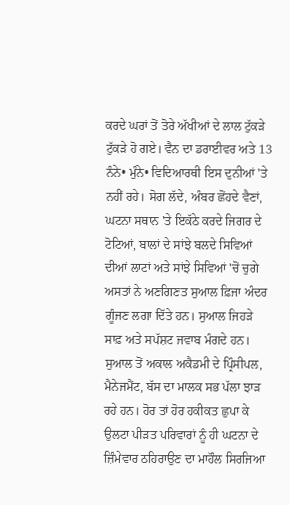ਕਰਦੇ ਘਰਾਂ ਤੋਂ ਤੋਰੇ ਅੱਖੀਆਂ ਦੇ ਲਾਲ ਟੁੱਕੜੇ ਟੁੱਕੜੇ ਹੋ ਗਏ। ਵੈਨ ਦਾ ਡਰਾਈਵਰ ਅਤੇ 13 ਨੰਨੇ• ਮੁੰਨੇ• ਵਿਦਿਆਰਥੀ ਇਸ ਦੁਨੀਆਂ 'ਤੇ ਨਹੀਂ ਰਹੇ। ਸੋਗ ਲੱਦੇ, ਅੰਬਰ ਛੋਂਹਦੇ ਵੈਣਾਂ, ਘਟਨਾ ਸਥਾਨ 'ਤੇ ਇਕੱਠੇ ਕਰਦੇ ਜਿਗਰ ਦੇ ਟੋਟਿਆਂ, ਬਾਲਾਂ ਦੇ ਸਾਂਝੇ ਬਲਦੇ ਸਿਵਿਆਂ ਦੀਆਂ ਲਾਟਾਂ ਅਤੇ ਸਾਂਝੇ ਸਿਵਿਆਂ 'ਚੋਂ ਚੁਗੇ ਅਸਤਾਂ ਨੇ ਅਣਗਿਣਤ ਸੁਆਲ ਫ਼ਿਜਾ ਅੰਦਰ ਗੂੰਜਣ ਲਗਾ ਦਿੱਤੇ ਹਨ। ਸੁਆਲ ਜਿਹੜੇ ਸਾਫ਼ ਅਤੇ ਸਪੱਸ਼ਟ ਜਵਾਬ ਮੰਗਦੇ ਹਨ। ਸੁਆਲ ਤੋਂ ਅਕਾਲ ਅਕੈਡਮੀ ਦੇ ਪ੍ਰਿੰਸੀਪਲ, ਮੈਨੇਜਮੈਂਟ, ਬੱਸ ਦਾ ਮਾਲਕ ਸਭ ਪੱਲਾ ਝਾੜ ਰਹੇ ਹਨ। ਹੋਰ ਤਾਂ ਹੋਰ ਹਕੀਕਤ ਛੁਪਾ ਕੇ ਉਲਟਾ ਪੀੜਤ ਪਰਿਵਾਰਾਂ ਨੂੰ ਹੀ ਘਟਨਾ ਦੇ ਜ਼ਿੰਮੇਵਾਰ ਠਹਿਰਾਉਣ ਦਾ ਮਾਹੌਲ ਸਿਰਜਿਆ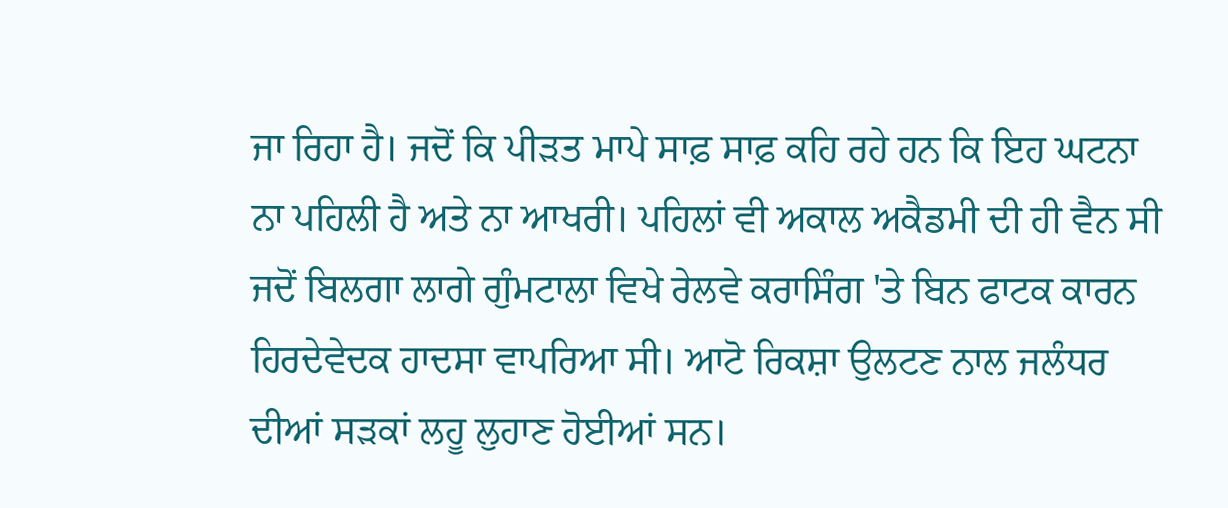ਜਾ ਰਿਹਾ ਹੈ। ਜਦੋਂ ਕਿ ਪੀੜਤ ਮਾਪੇ ਸਾਫ਼ ਸਾਫ਼ ਕਹਿ ਰਹੇ ਹਨ ਕਿ ਇਹ ਘਟਨਾ ਨਾ ਪਹਿਲੀ ਹੈ ਅਤੇ ਨਾ ਆਖਰੀ। ਪਹਿਲਾਂ ਵੀ ਅਕਾਲ ਅਕੈਡਮੀ ਦੀ ਹੀ ਵੈਨ ਸੀ ਜਦੋਂ ਬਿਲਗਾ ਲਾਗੇ ਗੁੰਮਟਾਲਾ ਵਿਖੇ ਰੇਲਵੇ ਕਰਾਸਿੰਗ 'ਤੇ ਬਿਨ ਫਾਟਕ ਕਾਰਨ ਹਿਰਦੇਵੇਦਕ ਹਾਦਸਾ ਵਾਪਰਿਆ ਸੀ। ਆਟੋ ਰਿਕਸ਼ਾ ਉਲਟਣ ਨਾਲ ਜਲੰਧਰ ਦੀਆਂ ਸੜਕਾਂ ਲਹੂ ਲੁਹਾਣ ਹੋਈਆਂ ਸਨ।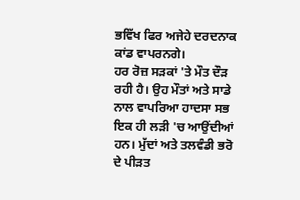ਭਵਿੱਖ ਫਿਰ ਅਜੇਹੇ ਦਰਦਨਾਕ ਕਾਂਡ ਵਾਪਰਨਗੇ।
ਹਰ ਰੋਜ਼ ਸੜਕਾਂ 'ਤੇ ਮੌਤ ਦੌੜ ਰਹੀ ਹੈ। ਉਹ ਮੌਤਾਂ ਅਤੇ ਸਾਡੇ ਨਾਲ ਵਾਪਰਿਆ ਹਾਦਸਾ ਸਭ ਇਕ ਹੀ ਲੜੀ 'ਚ ਆਉਂਦੀਆਂ ਹਨ। ਮੁੱਦਾਂ ਅਤੇ ਤਲਵੰਡੀ ਭਰੋ ਦੇ ਪੀੜਤ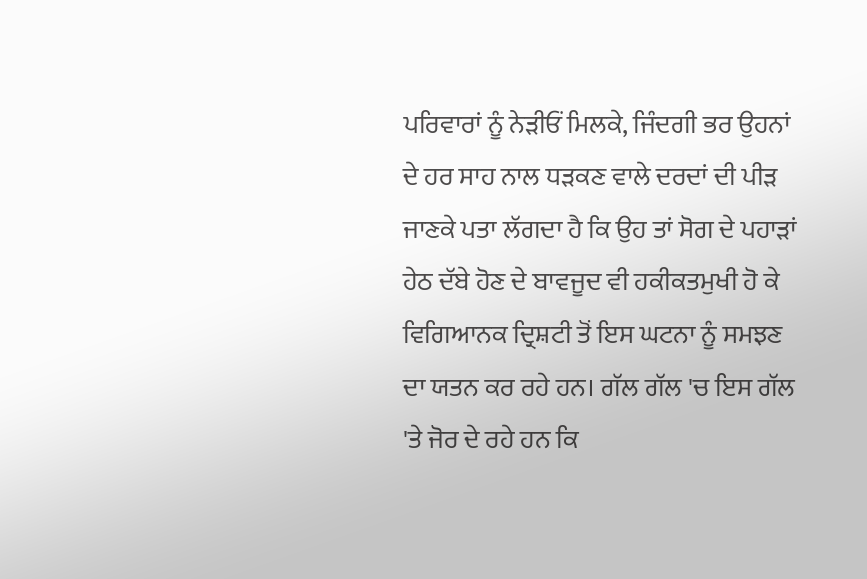ਪਰਿਵਾਰਾਂ ਨੂੰ ਨੇੜੀਓਂ ਮਿਲਕੇ, ਜਿੰਦਗੀ ਭਰ ਉਹਨਾਂ ਦੇ ਹਰ ਸਾਹ ਨਾਲ ਧੜਕਣ ਵਾਲੇ ਦਰਦਾਂ ਦੀ ਪੀੜ ਜਾਣਕੇ ਪਤਾ ਲੱਗਦਾ ਹੈ ਕਿ ਉਹ ਤਾਂ ਸੋਗ ਦੇ ਪਹਾੜਾਂ ਹੇਠ ਦੱਬੇ ਹੋਣ ਦੇ ਬਾਵਜੂਦ ਵੀ ਹਕੀਕਤਮੁਖੀ ਹੋ ਕੇ ਵਿਗਿਆਨਕ ਦ੍ਰਿਸ਼ਟੀ ਤੋਂ ਇਸ ਘਟਨਾ ਨੂੰ ਸਮਝਣ ਦਾ ਯਤਨ ਕਰ ਰਹੇ ਹਨ। ਗੱਲ ਗੱਲ 'ਚ ਇਸ ਗੱਲ 'ਤੇ ਜੋਰ ਦੇ ਰਹੇ ਹਨ ਕਿ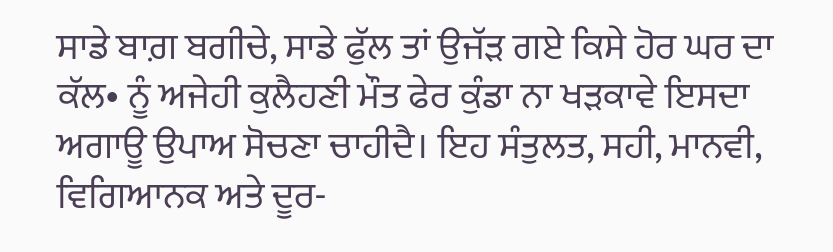ਸਾਡੇ ਬਾਗ਼ ਬਗੀਚੇ, ਸਾਡੇ ਫੁੱਲ ਤਾਂ ਉਜੱੜ ਗਏ ਕਿਸੇ ਹੋਰ ਘਰ ਦਾ ਕੱਲ• ਨੂੰ ਅਜੇਹੀ ਕੁਲੈਹਣੀ ਮੌਤ ਫੇਰ ਕੁੰਡਾ ਨਾ ਖੜਕਾਵੇ ਇਸਦਾ ਅਗਾਊ ਉਪਾਅ ਸੋਚਣਾ ਚਾਹੀਦੈ। ਇਹ ਸੰਤੁਲਤ, ਸਹੀ, ਮਾਨਵੀ, ਵਿਗਿਆਨਕ ਅਤੇ ਦੂਰ-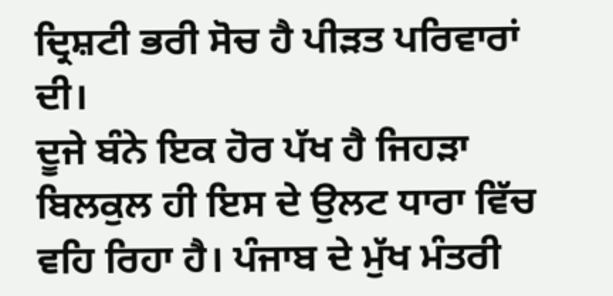ਦ੍ਰਿਸ਼ਟੀ ਭਰੀ ਸੋਚ ਹੈ ਪੀੜਤ ਪਰਿਵਾਰਾਂ ਦੀ।
ਦੂਜੇ ਬੰਨੇ ਇਕ ਹੋਰ ਪੱਖ ਹੈ ਜਿਹੜਾ ਬਿਲਕੁਲ ਹੀ ਇਸ ਦੇ ਉਲਟ ਧਾਰਾ ਵਿੱਚ ਵਹਿ ਰਿਹਾ ਹੈ। ਪੰਜਾਬ ਦੇ ਮੁੱਖ ਮੰਤਰੀ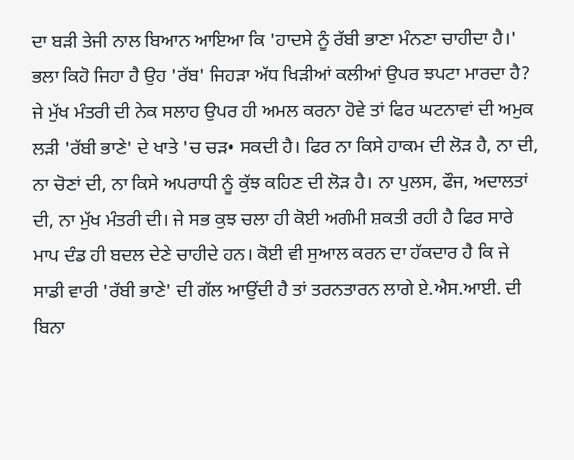ਦਾ ਬੜੀ ਤੇਜੀ ਨਾਲ ਬਿਆਨ ਆਇਆ ਕਿ 'ਹਾਦਸੇ ਨੂੰ ਰੱਬੀ ਭਾਣਾ ਮੰਨਣਾ ਚਾਹੀਦਾ ਹੈ।' ਭਲਾ ਕਿਹੋ ਜਿਹਾ ਹੈ ਉਹ 'ਰੱਬ' ਜਿਹੜਾ ਅੱਧ ਖਿੜੀਆਂ ਕਲੀਆਂ ਉਪਰ ਝਪਟਾ ਮਾਰਦਾ ਹੈ? ਜੇ ਮੁੱਖ ਮੰਤਰੀ ਦੀ ਨੇਕ ਸਲਾਹ ਉਪਰ ਹੀ ਅਮਲ ਕਰਨਾ ਹੋਵੇ ਤਾਂ ਫਿਰ ਘਟਨਾਵਾਂ ਦੀ ਅਮੁਕ ਲੜੀ 'ਰੱਬੀ ਭਾਣੇ' ਦੇ ਖਾਤੇ 'ਚ ਚੜ• ਸਕਦੀ ਹੈ। ਫਿਰ ਨਾ ਕਿਸੇ ਹਾਕਮ ਦੀ ਲੋੜ ਹੈ, ਨਾ ਦੀ, ਨਾ ਚੋਣਾਂ ਦੀ, ਨਾ ਕਿਸੇ ਅਪਰਾਧੀ ਨੂੰ ਕੁੱਝ ਕਹਿਣ ਦੀ ਲੋੜ ਹੈ। ਨਾ ਪੁਲਸ, ਫੌਜ, ਅਦਾਲਤਾਂ ਦੀ, ਨਾ ਮੁੱਖ ਮੰਤਰੀ ਦੀ। ਜੇ ਸਭ ਕੁਝ ਚਲਾ ਹੀ ਕੋਈ ਅਗੰਮੀ ਸ਼ਕਤੀ ਰਹੀ ਹੈ ਫਿਰ ਸਾਰੇ ਮਾਪ ਦੰਡ ਹੀ ਬਦਲ ਦੇਣੇ ਚਾਹੀਦੇ ਹਨ। ਕੋਈ ਵੀ ਸੁਆਲ ਕਰਨ ਦਾ ਹੱਕਦਾਰ ਹੈ ਕਿ ਜੇ ਸਾਡੀ ਵਾਰੀ 'ਰੱਬੀ ਭਾਣੇ' ਦੀ ਗੱਲ ਆਉਂਦੀ ਹੈ ਤਾਂ ਤਰਨਤਾਰਨ ਲਾਗੇ ਏ.ਐਸ.ਆਈ. ਦੀ ਬਿਨਾ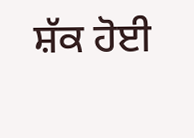ਸ਼ੱਕ ਹੋਈ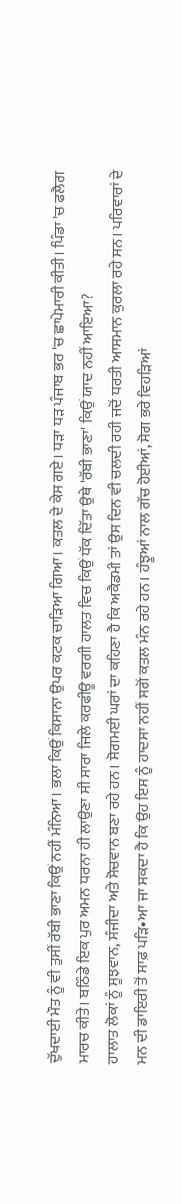ਦੁੱਖਦਾਈ ਮੌਤ ਨੂੰ ਵੀ ਤੁਸੀਂ ਰੱਬੀ ਭਾਣਾ ਕਿਉਂ ਨਹੀਂ ਮੰਨਿਆ। ਭਲਾ ਕਿਉਂ ਕਿਸਾਨਾ ਉਪਰ ਕਟਕ ਚਾੜਿਆ ਗਿਆ। ਕਤਲ ਦੇ ਕੇਸ ਗਏ। ਧੜਾ ਧੜ ਪੰਜਾਬ ਭਰ 'ਚ ਛਾਪੇਮਾਰੀ ਕੀਤੀ। ਪਿੰਡਾ 'ਚ ਫਲੈਗ ਮਾਰਚ ਕੀਤੇ। ਬਠਿੰਡੇ ਇਕ ਪੁਰ ਅਮਨ ਧਰਨਾ ਹੀ ਲਾਉਣਾ ਸੀ ਸਾਰਾ ਜਿਲੇ ਕਰਫੀਊ ਵਰਗੀ ਹਾਲਤ ਵਿਚ ਕਿਉਂ ਧੱਕ ਦਿੱਤਾ ਉਥੇ 'ਰੱਬੀ ਭਾਣਾ' ਕਿਉਂ ਯਾਦ ਨਹੀਂ ਆਇਆ?
ਹਾਲਾਤ ਲੋਕਾਂ ਨੂੰ ਸੂਝਵਾਨ, ਸੰਜੀਦਾ ਅਤੇ ਸੋਚਵਾਨ ਬਣਾ ਰਹੇ ਹਨ। ਸੋਗਮਈ ਘਰਾਂ ਦਾ ਕਹਿਣਾ ਹੈ ਕਿ ਅਕੈਡਮੀ ਤਾਂ ਉਸ ਦਿਨ ਵੀ ਚਲਦੀ ਰਹੀ ਜਦੋਂ ਧਰਤੀ ਆਸਮਾਨ ਕੁਰਲਾ ਰਹੇ ਸਨ। ਪਰਿਵਾਰਾਂ ਦੇ ਮਨ ਦੀ ਡਾਇਰੀ ਤੋਂ ਸਾਫ਼ ਪੜਿ•ਆ ਜਾ ਸਕਦਾ ਹੈ ਕਿ ਉਹ ਇਸ ਨੂੰ ਹਾਦਸਾ ਨਹੀਂ ਸਗੋਂ ਕਤਲ ਮੰਨ ਰਹੇ ਹਨ। ਹੰਝੂਆਂ ਨਾਲ ਗੱਚ ਹੋਈਆਂ, ਸੋਗ ਭਰੇ ਵਿਹੜਿਆਂ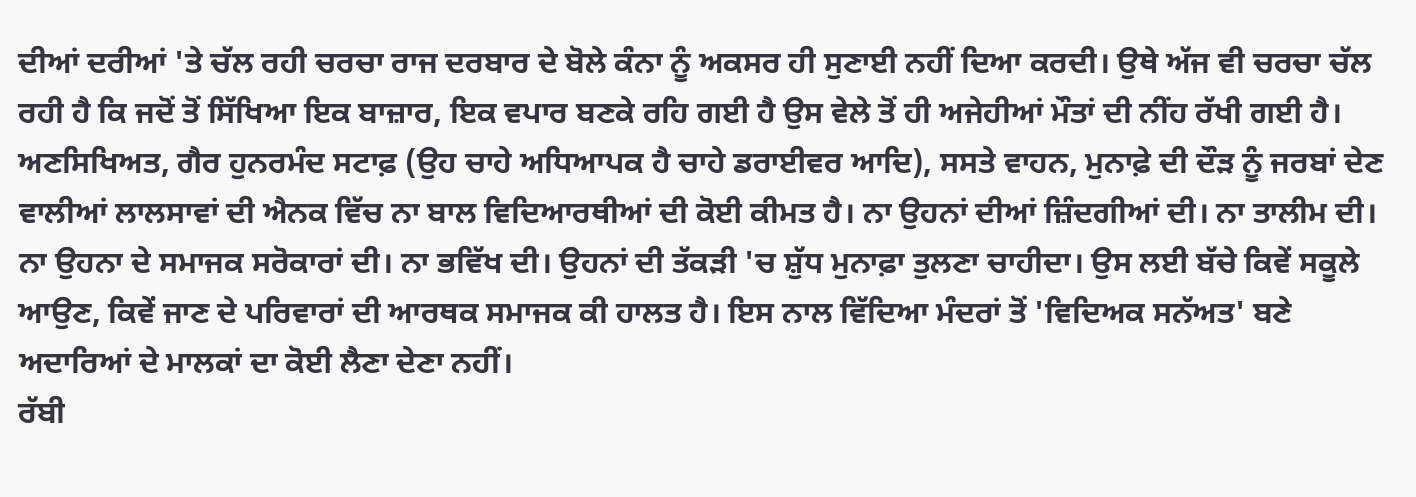ਦੀਆਂ ਦਰੀਆਂ 'ਤੇ ਚੱਲ ਰਹੀ ਚਰਚਾ ਰਾਜ ਦਰਬਾਰ ਦੇ ਬੋਲੇ ਕੰਨਾ ਨੂੰ ਅਕਸਰ ਹੀ ਸੁਣਾਈ ਨਹੀਂ ਦਿਆ ਕਰਦੀ। ਉਥੇ ਅੱਜ ਵੀ ਚਰਚਾ ਚੱਲ ਰਹੀ ਹੈ ਕਿ ਜਦੋਂ ਤੋਂ ਸਿੱਖਿਆ ਇਕ ਬਾਜ਼ਾਰ, ਇਕ ਵਪਾਰ ਬਣਕੇ ਰਹਿ ਗਈ ਹੈ ਉਸ ਵੇਲੇ ਤੋਂ ਹੀ ਅਜੇਹੀਆਂ ਮੌਤਾਂ ਦੀ ਨੀਂਹ ਰੱਖੀ ਗਈ ਹੈ। ਅਣਸਿਖਿਅਤ, ਗੈਰ ਹੁਨਰਮੰਦ ਸਟਾਫ਼ (ਉਹ ਚਾਹੇ ਅਧਿਆਪਕ ਹੈ ਚਾਹੇ ਡਰਾਈਵਰ ਆਦਿ), ਸਸਤੇ ਵਾਹਨ, ਮੁਨਾਫ਼ੇ ਦੀ ਦੌੜ ਨੂੰ ਜਰਬਾਂ ਦੇਣ ਵਾਲੀਆਂ ਲਾਲਸਾਵਾਂ ਦੀ ਐਨਕ ਵਿੱਚ ਨਾ ਬਾਲ ਵਿਦਿਆਰਥੀਆਂ ਦੀ ਕੋਈ ਕੀਮਤ ਹੈ। ਨਾ ਉਹਨਾਂ ਦੀਆਂ ਜ਼ਿੰਦਗੀਆਂ ਦੀ। ਨਾ ਤਾਲੀਮ ਦੀ। ਨਾ ਉਹਨਾ ਦੇ ਸਮਾਜਕ ਸਰੋਕਾਰਾਂ ਦੀ। ਨਾ ਭਵਿੱਖ ਦੀ। ਉਹਨਾਂ ਦੀ ਤੱਕੜੀ 'ਚ ਸ਼ੁੱਧ ਮੁਨਾਫ਼ਾ ਤੁਲਣਾ ਚਾਹੀਦਾ। ਉਸ ਲਈ ਬੱਚੇ ਕਿਵੇਂ ਸਕੂਲੇ ਆਉਣ, ਕਿਵੇਂ ਜਾਣ ਦੇ ਪਰਿਵਾਰਾਂ ਦੀ ਆਰਥਕ ਸਮਾਜਕ ਕੀ ਹਾਲਤ ਹੈ। ਇਸ ਨਾਲ ਵਿੱਦਿਆ ਮੰਦਰਾਂ ਤੋਂ 'ਵਿਦਿਅਕ ਸਨੱਅਤ' ਬਣੇ ਅਦਾਰਿਆਂ ਦੇ ਮਾਲਕਾਂ ਦਾ ਕੋਈ ਲੈਣਾ ਦੇਣਾ ਨਹੀਂ।
ਰੱਬੀ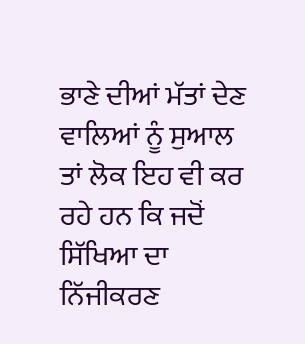ਭਾਣੇ ਦੀਆਂ ਮੱਤਾਂ ਦੇਣ ਵਾਲਿਆਂ ਨੂੰ ਸੁਆਲ ਤਾਂ ਲੋਕ ਇਹ ਵੀ ਕਰ ਰਹੇ ਹਨ ਕਿ ਜਦੋਂ ਸਿੱਖਿਆ ਦਾ ਨਿੱਜੀਕਰਣ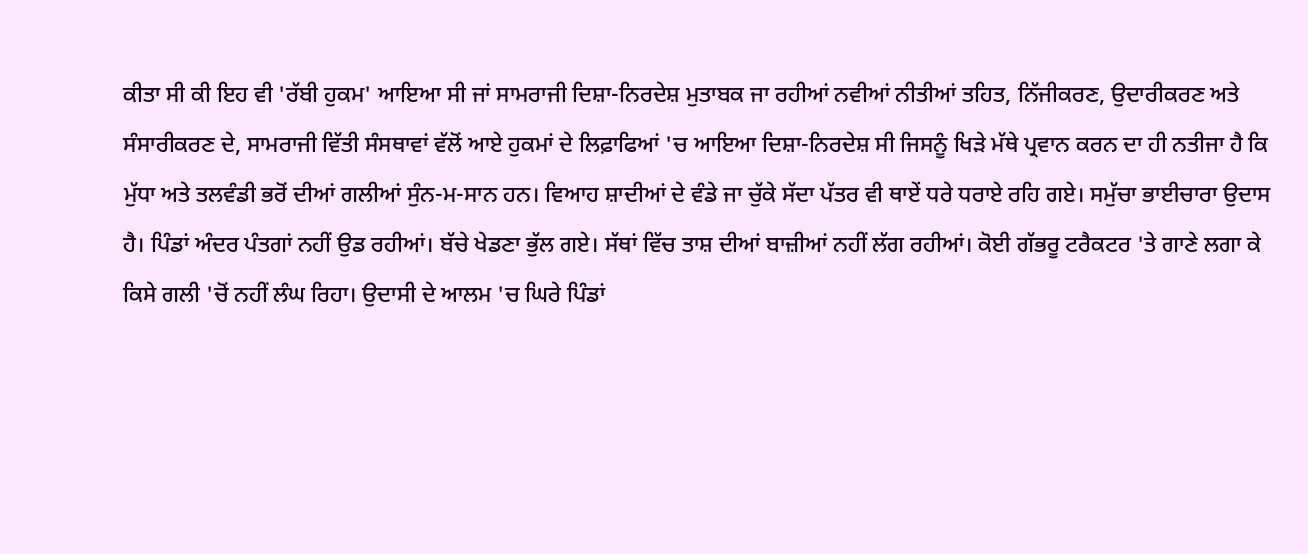ਕੀਤਾ ਸੀ ਕੀ ਇਹ ਵੀ 'ਰੱਬੀ ਹੁਕਮ' ਆਇਆ ਸੀ ਜਾਂ ਸਾਮਰਾਜੀ ਦਿਸ਼ਾ-ਨਿਰਦੇਸ਼ ਮੁਤਾਬਕ ਜਾ ਰਹੀਆਂ ਨਵੀਆਂ ਨੀਤੀਆਂ ਤਹਿਤ, ਨਿੱਜੀਕਰਣ, ਉਦਾਰੀਕਰਣ ਅਤੇ ਸੰਸਾਰੀਕਰਣ ਦੇ, ਸਾਮਰਾਜੀ ਵਿੱਤੀ ਸੰਸਥਾਵਾਂ ਵੱਲੋਂ ਆਏ ਹੁਕਮਾਂ ਦੇ ਲਿਫ਼ਾਫਿਆਂ 'ਚ ਆਇਆ ਦਿਸ਼ਾ-ਨਿਰਦੇਸ਼ ਸੀ ਜਿਸਨੂੰ ਖਿੜੇ ਮੱਥੇ ਪ੍ਰਵਾਨ ਕਰਨ ਦਾ ਹੀ ਨਤੀਜਾ ਹੈ ਕਿ ਮੁੱਧਾ ਅਤੇ ਤਲਵੰਡੀ ਭਰੋਂ ਦੀਆਂ ਗਲੀਆਂ ਸੁੰਨ-ਮ-ਸਾਨ ਹਨ। ਵਿਆਹ ਸ਼ਾਦੀਆਂ ਦੇ ਵੰਡੇ ਜਾ ਚੁੱਕੇ ਸੱਦਾ ਪੱਤਰ ਵੀ ਥਾਏਂ ਧਰੇ ਧਰਾਏ ਰਹਿ ਗਏ। ਸਮੁੱਚਾ ਭਾਈਚਾਰਾ ਉਦਾਸ ਹੈ। ਪਿੰਡਾਂ ਅੰਦਰ ਪੰਤਗਾਂ ਨਹੀਂ ਉਡ ਰਹੀਆਂ। ਬੱਚੇ ਖੇਡਣਾ ਭੁੱਲ ਗਏ। ਸੱਥਾਂ ਵਿੱਚ ਤਾਸ਼ ਦੀਆਂ ਬਾਜ਼ੀਆਂ ਨਹੀਂ ਲੱਗ ਰਹੀਆਂ। ਕੋਈ ਗੱਭਰੂ ਟਰੈਕਟਰ 'ਤੇ ਗਾਣੇ ਲਗਾ ਕੇ ਕਿਸੇ ਗਲੀ 'ਚੋਂ ਨਹੀਂ ਲੰਘ ਰਿਹਾ। ਉਦਾਸੀ ਦੇ ਆਲਮ 'ਚ ਘਿਰੇ ਪਿੰਡਾਂ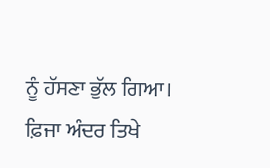ਨੂੰ ਹੱਸਣਾ ਭੁੱਲ ਗਿਆ। ਫ਼ਿਜਾ ਅੰਦਰ ਤਿਖੇ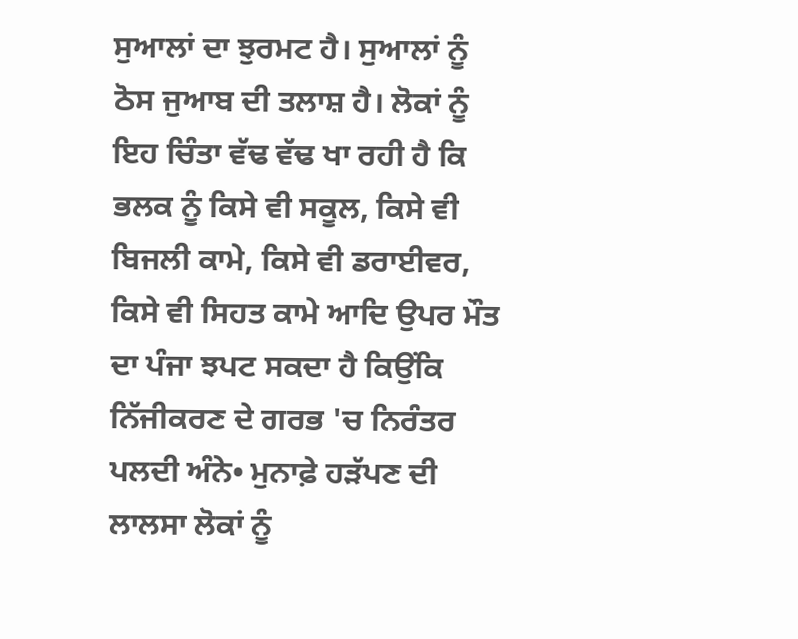ਸੁਆਲਾਂ ਦਾ ਝੁਰਮਟ ਹੈ। ਸੁਆਲਾਂ ਨੂੰ ਠੋਸ ਜੁਆਬ ਦੀ ਤਲਾਸ਼ ਹੈ। ਲੋਕਾਂ ਨੂੰ ਇਹ ਚਿੰਤਾ ਵੱਢ ਵੱਢ ਖਾ ਰਹੀ ਹੈ ਕਿ ਭਲਕ ਨੂੰ ਕਿਸੇ ਵੀ ਸਕੂਲ, ਕਿਸੇ ਵੀ ਬਿਜਲੀ ਕਾਮੇ, ਕਿਸੇ ਵੀ ਡਰਾਈਵਰ, ਕਿਸੇ ਵੀ ਸਿਹਤ ਕਾਮੇ ਆਦਿ ਉਪਰ ਮੌਤ ਦਾ ਪੰਜਾ ਝਪਟ ਸਕਦਾ ਹੈ ਕਿਉਂਕਿ ਨਿੱਜੀਕਰਣ ਦੇ ਗਰਭ 'ਚ ਨਿਰੰਤਰ ਪਲਦੀ ਅੰਨੇ• ਮੁਨਾਫ਼ੇ ਹੜੱਪਣ ਦੀ ਲਾਲਸਾ ਲੋਕਾਂ ਨੂੰ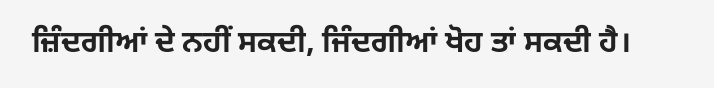ਜ਼ਿੰਦਗੀਆਂ ਦੇ ਨਹੀਂ ਸਕਦੀ, ਜਿੰਦਗੀਆਂ ਖੋਹ ਤਾਂ ਸਕਦੀ ਹੈ।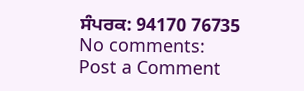ਸੰਪਰਕ: 94170 76735
No comments:
Post a Comment